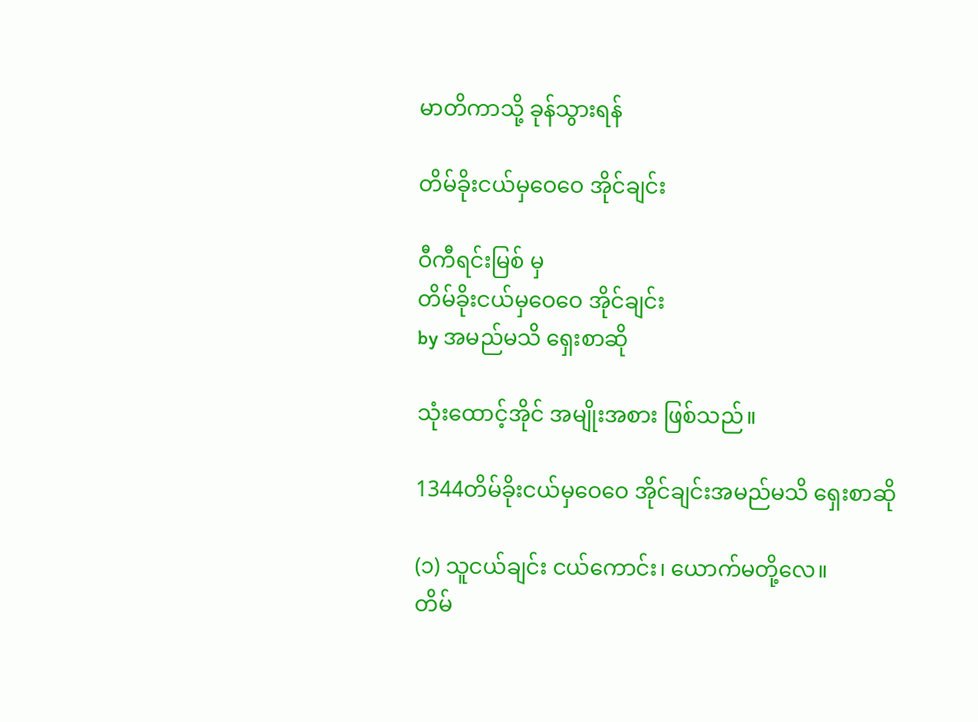မာတိကာသို့ ခုန်သွားရန်

တိမ်ခိုးငယ်မှဝေဝေ အိုင်ချင်း

ဝီကီရင်းမြစ် မှ
တိမ်ခိုးငယ်မှဝေဝေ အိုင်ချင်း
by အမည်မသိ ရှေးစာဆို

သုံးထောင့်အိုင် အမျိုးအစား ဖြစ်သည်။

1344တိမ်ခိုးငယ်မှဝေဝေ အိုင်ချင်းအမည်မသိ ရှေးစာဆို

(၁) သူငယ်ချင်း ငယ်ကောင်း၊ ယောက်မတို့လေ။
တိမ်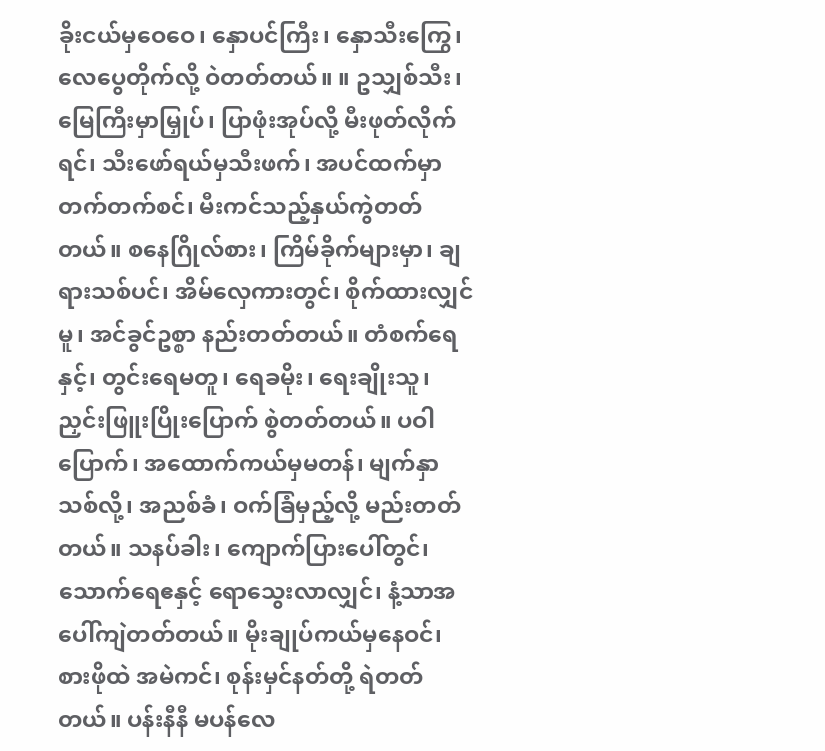ခိုးငယ်မှဝေဝေ၊ နှောပင်ကြီး၊ နှောသီးကြွေ၊ လေပွေတိုက်လို့ ဝဲတတ်တယ်။ ။ ဥသျှစ်သီး၊ မြေကြီးမှာမြှုပ်၊ ပြာဖုံးအုပ်လို့ မီးဖုတ်လိုက်ရင်၊ သီးဖော်ရယ်မှသီးဖက်၊ အပင်ထက်မှာ တက်တက်စင်၊ မီးကင်သည့်နှယ်ကွဲတတ်တယ်။ စနေဂြိုလ်စား၊ ကြိမ်ခိုက်များမှာ၊ ချရားသစ်ပင်၊ အိမ်လှေကားတွင်၊ စိုက်ထားလျှင်မူ၊ အင်ခွင်ဥစ္စာ နည်းတတ်တယ်။ တံစက်ရေနှင့်၊ တွင်းရေမတူ၊ ရေခမိုး၊ ရေးချိုးသူ၊ ညှင်းဖြူးပြိုးပြောက် စွဲတတ်တယ်။ ပဝါပြောက်၊ အထောက်ကယ်မှမတန်၊ မျက်နှာသစ်လို့၊ အညစ်ခံ၊ ဝက်ခြံမှည့်လို့ မည်းတတ်တယ်။ သနပ်ခါး၊ ကျောက်ပြားပေါ်တွင်၊ သောက်ရေဧနှင့် ရောသွေးလာလျှင်၊ နံ့သာအပေါ်ကျဲတတ်တယ်။ မိုးချုပ်ကယ်မှနေဝင်၊ စားဖိုထဲ အမဲကင်၊ စုန်းမှင်နတ်တို့ ရဲတတ်တယ်။ ပန်းနီနီ မပန်လေ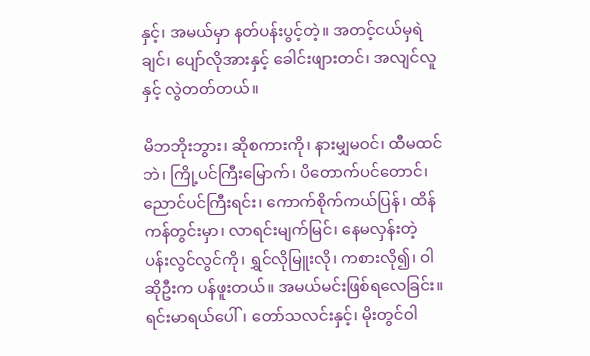နှင့်၊ အမယ်မှာ နတ်ပန်းပွင့်တဲ့။ အတင့်ငယ်မှရဲချင်၊ ပျော်လိုအားနှင့် ခေါင်းဖျားတင်၊ အလျင်လူနှင့် လွဲတတ်တယ်။

မိဘဘိုးဘွား၊ ဆိုစကားကို၊ နားမျှမဝင်၊ ထီမထင်ဘဲ၊ ကြို့ပင်ကြီးမြောက်၊ ပိတောက်ပင်တောင်၊ ညောင်ပင်ကြီးရင်း၊ ကောက်စိုက်ကယ်ပြန်၊ ထိန်ကန်တွင်းမှာ၊ လာရင်းမျက်မြင်၊ နေမလှန်းတဲ့ ပန်းလွင်လွင်ကို၊ ရွှင်လိုမြူးလို၊ ကစားလို၍၊ ဝါဆိုဦးက ပန်ဖူးတယ်။ အမယ်မင်းဖြစ်ရလေခြင်း။ ရင်းမာရယ်ပေါ်၊ တော်သလင်းနှင့်၊ မိုးတွင်ဝါ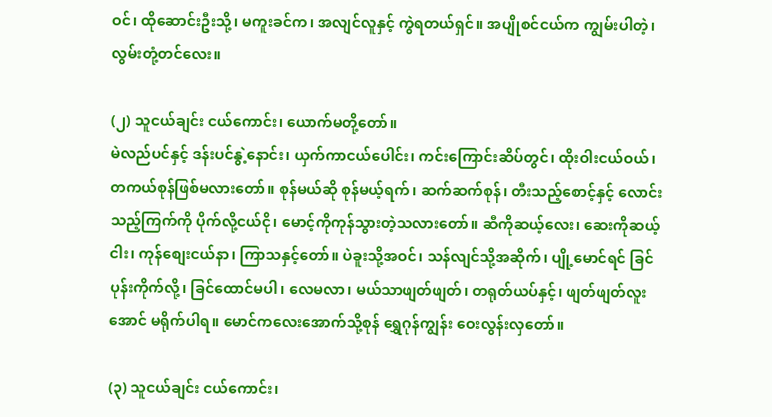ဝင်၊ ထိုဆောင်းဦးသို့၊ မကူးခင်က၊ အလျင်လူနှင့် ကွဲရတယ်ရှင်။ အပျိုစင်ငယ်က ကျွမ်းပါတဲ့၊ လွမ်းတုံ့တင်လေး။

(၂) သူငယ်ချင်း ငယ်ကောင်း၊ ယောက်မတို့တော်။
မဲလည်ပင်နှင့် ဒန်းပင်နွဲ့နောင်း၊ ယှက်ကာငယ်ပေါင်း၊ ကင်းကြောင်းဆိပ်တွင်၊ ထိုးဝါးငယ်ဝယ်၊ တကယ်စုန်ဖြစ်မလားတော်။ စုန်မယ်ဆို စုန်မယ့်ရက်၊ ဆက်ဆက်စုန်၊ တီးသည့်စောင့်နှင့် လောင်းသည့်ကြက်ကို ပိုက်လို့ငယ်ငို၊ မောင့်ကိုကုန်သွားတဲ့သလားတော်။ ဆီကိုဆယ့်လေး၊ ဆေးကိုဆယ့်ငါး၊ ကုန်စျေးငယ်နာ၊ ကြာသနှင့်တော်။ ပဲခူးသို့အဝင်၊ သန်လျင်သို့အဆိုက်၊ ပျို့မောင်ရင် ခြင်ပုန်းကိုက်လို့၊ ခြင်ထောင်မပါ၊ လေမလာ၊ မယ်သာဖျတ်ဖျတ်၊ တရုတ်ယပ်နှင့်၊ ဖျတ်ဖျတ်လူးအောင် မရိုက်ပါရ။ မောင်ကလေးအောက်သို့စုန် ရွှေဂုန်ကျွန်း ဝေးလွန်းလှတော်။

(၃) သူငယ်ချင်း ငယ်ကောင်း၊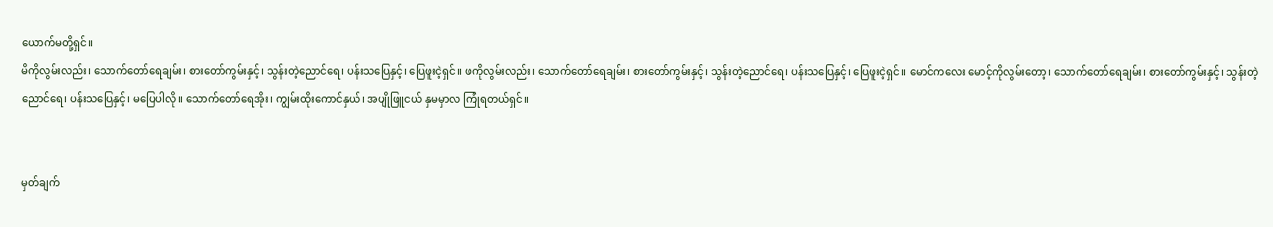ယောက်မတို့ရှင်။
မိကိုလွမ်းလည်း၊ သောက်တော်ရေချမ်း၊ စားတော်ကွမ်းနှင့်၊ သွန်းတဲ့ညောင်ရေ၊ ပန်းသပြေနှင့်၊ ပြေဖူးငဲ့ရှင်။ ဖကိုလွမ်းလည်း၊ သောက်တော်ရေချမ်း၊ စားတော်ကွမ်းနှင့်၊ သွန်းတဲ့ညောင်ရေ၊ ပန်းသပြေနှင့်၊ ပြေဖူးငဲ့ရှင်။ မောင်ကလေး မောင့်ကိုလွမ်းတော့၊ သောက်တော်ရေချမ်း၊ စားတော်ကွမ်းနှင့်၊ သွန်းတဲ့ညောင်ရေ၊ ပန်းသပြေနှင့်၊ မပြေပါလို။ သောက်တော်ရေအိုး၊ ကျွမ်းထိုးကောင်နှယ်၊ အပျိုဖြူငယ် နှမမှာလ ကြုံရတယ်ရှင်။


မှတ်ချက်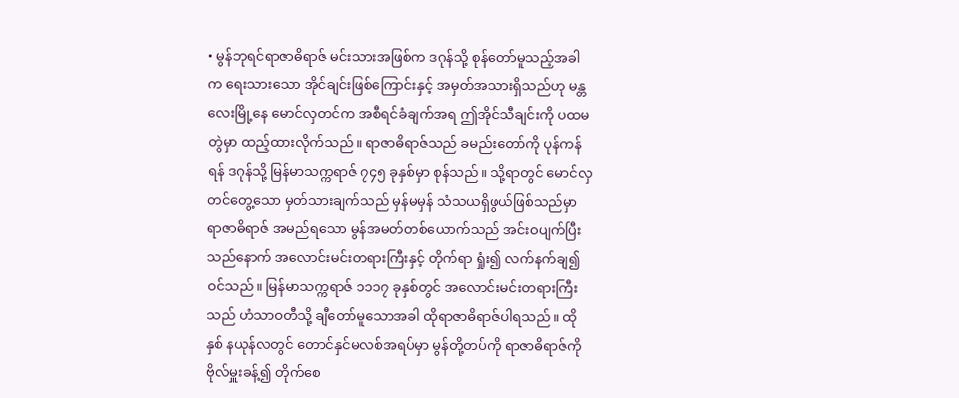• မွန်ဘုရင်ရာဇာဓိရာဇ် မင်းသားအဖြစ်က ဒဂုန်သို့ စုန်တော်မူသည့်အခါက ရေးသားသော အိုင်ချင်းဖြစ်ကြောင်းနှင့် အမှတ်အသားရှိသည်ဟု မန္တလေးမြို့နေ မောင်လှတင်က အစီရင်ခံချက်အရ ဤအိုင်သီချင်းကို ပထမတွဲမှာ ထည့်ထားလိုက်သည်။ ရာဇာဓိရာဇ်သည် ခမည်းတော်ကို ပုန်ကန်ရန် ဒဂုန်သို့ မြန်မာသက္ကရာဇ် ၇၄၅ ခုနှစ်မှာ စုန်သည်။ သို့ရာတွင် မောင်လှတင်တွေ့သော မှတ်သားချက်သည် မှန်မမှန် သံသယရှိဖွယ်ဖြစ်သည်မှာ ရာဇာဓိရာဇ် အမည်ရသော မွန်အမတ်တစ်ယောက်သည် အင်းဝပျက်ပြီးသည်နောက် အလောင်းမင်းတရားကြီးနှင့် တိုက်ရာ ရှုံး၍ လက်နက်ချ၍ ဝင်သည်။ မြန်မာသက္ကရာဇ် ၁၁၁၇ ခုနှစ်တွင် အလောင်းမင်းတရားကြီးသည် ဟံသာဝတီသို့ ချီတော်မူသောအခါ ထိုရာဇာဓိရာဇ်ပါရသည်။ ထိုနှစ် နယုန်လတွင် တောင်နှင်မလစ်အရပ်မှာ မွန်တို့တပ်ကို ရာဇာဓိရာဇ်ကို ဗိုလ်မှူးခန့်၍ တိုက်စေ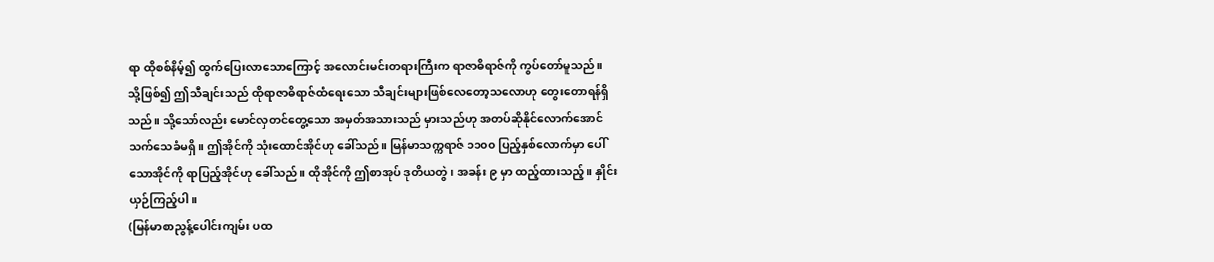ရာ ထိုစစ်နိမ့်၍ ထွက်ပြေးလာသောကြောင့် အလောင်းမင်းတရားကြီးက ရာဇာဓိရာဇ်ကို ကွပ်တော်မူသည်။ သို့ဖြစ်၍ ဤသီချင်းသည် ထိုရာဇာဓိရာဇ်ထံရေးသော သီချင်းများဖြစ်လေတော့သလောဟု တွေးတောရန်ရှိသည်။ သို့သော်လည်း မောင်လှတင်တွေ့သော အမှတ်အသားသည် မှားသည်ဟု အတပ်ဆိုနိုင်လောက်အောင် သက်သေခံမရှိ။ ဤအိုင်ကို သုံးထောင်အိုင်ဟု ခေါ်သည်။ မြန်မာသက္ကရာဇ် ၁၁၀၀ ပြည့်နှစ်လောက်မှာ ပေါ်သောအိုင်ကို ရာပြည့်အိုင်ဟု ခေါ်သည်။ ထိုအိုင်ကို ဤစာအုပ် ဒုတိယတွဲ၊ အခန်း ၉ မှာ ထည့်ထားသည့်။ နှိုင်းယှဉ်ကြည့်ပါ။
(မြန်မာစာညွန့်ပေါင်းကျမ်း ပထ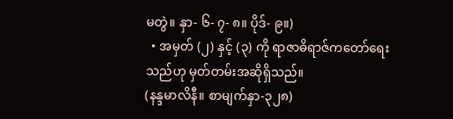မတွဲ။ နှာ- ၆- ၇- ၈။ ပိုဒ်- ၉။)
  • အမှတ် (၂) နှင့် (၃) ကို ရာဇာဓိရာဇ်ကတော်ရေးသည်ဟု မှတ်တမ်းအဆိုရှိသည်။
(နန္ဒမာလိနီ။ စာမျက်နှာ-၃၂၈)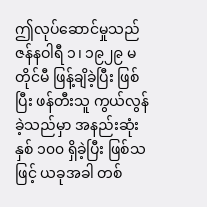ဤလုပ်ဆောင်မှုသည် ဇန်နဝါရီ ၁၊ ၁၉၂၉ မတိုင်မီ ဖြန့်ချိခဲ့ပြီး ဖြစ်ပြီး ဖန်တီးသူ ကွယ်လွန်ခဲ့သည်မှာ အနည်းဆုံး နှစ် ၁၀၀ ရှိခဲ့ပြီး ဖြစ်သဖြင့် ယခုအခါ တစ်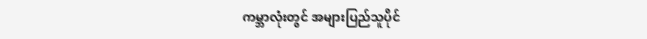ကမ္ဘာလုံးတွင် အများပြည်သူပိုင်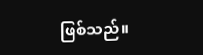ဖြစ်သည်။